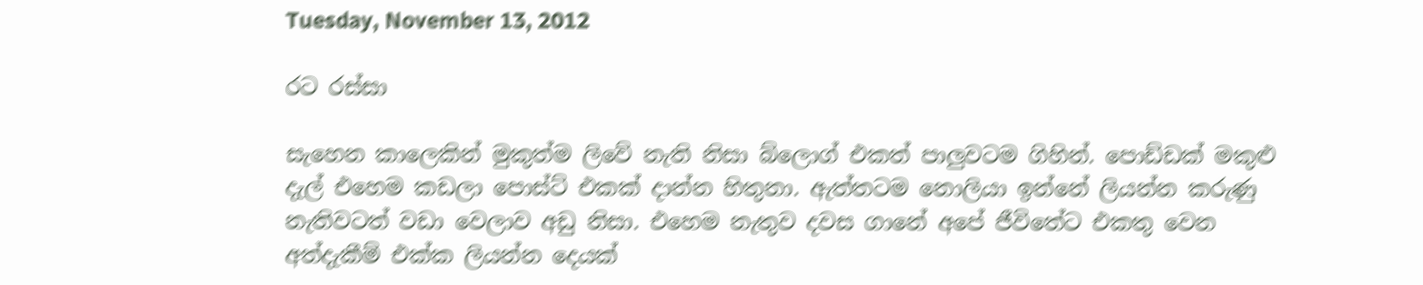Tuesday, November 13, 2012

රට රස්සා

සැහෙන කාලෙකින් මුකුත්ම ලිවේ නැති නිසා බ්ලොග් එකත් පාලුවටම ගිහින්. පොඩ්ඩක් මකුළු දැල් එහෙම කඩලා පොස්ට් එකක් දාන්න හිතුනා. ඇත්තටම නොලියා ඉන්නේ ලියන්න කරුණු නැතිවටත් වඩා වෙලාව අඩු නිසා. එහෙම නැතුව දවස ගානේ අපේ ජීවිතේට එකතු වෙන අත්දැකීම් එක්ක ලියන්න දෙයක්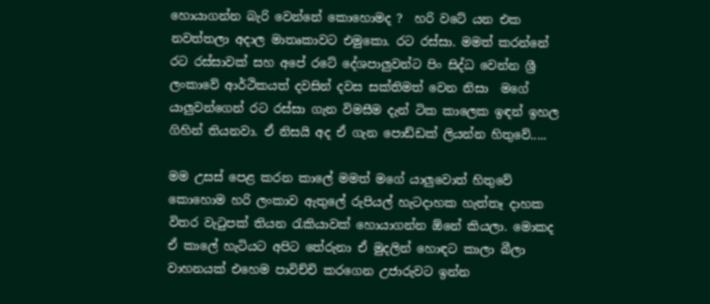හොයාගන්න බැරි වෙන්නේ කොහොමද ?  හරි වටේ යන එක නවත්තලා අදාල මාතෘකාවට එමුකො. රට රස්සා. මමත් කරන්නේ රට රස්සාවක් සහ අපේ රටේ දේශපාලුවන්ට පිං සිද්ධ වෙන්න ශ්‍රී ලංකාවේ ආර්ථිකයත් දවසින් දවස සක්තිමත් වෙන නිසා  මගේ යාලුවන්ගෙන් රට රස්සා ගැන විමසීම දැන් ටික කාලෙක ඉඳන් ඉහල ගිහින් තියනවා. ඒ නිසයි අද ඒ ගැන පොඩ්ඩක් ලියන්න හිතුවේ.....

මම උසස් පෙළ කරන කාලේ මමත් මගේ යාලුවොත් හිතුවේ කොහොම හරි ලංකාව ඇතුලේ රුපියල් හැටදාහක හැත්තෑ දාහක විතර වැටුපක් තියන රැකියාවක් හොයාගන්න ඕනේ කියලා. මොකද ඒ කාලේ හැටියට අපිට තේරුනා ඒ මුදලින් හොඳට කාලා බීලා වාහනයක් එහෙම පාවිච්චි කරගෙන උජාරුවට ඉන්න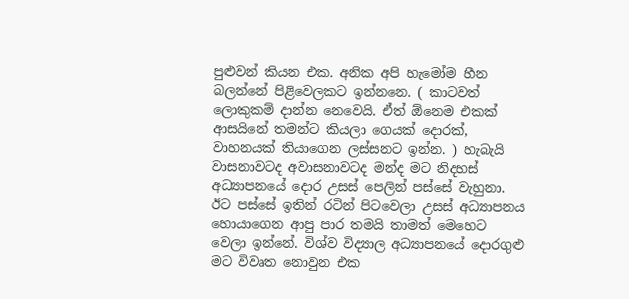පුළුවන් කියන එක. අනික අපි හැමෝම හීන බලන්නේ පිළිවෙලකට ඉන්නනෙ. ( කාටවත් ලොකුකම් දාන්න නෙවෙයි. ඒත් ඕනෙම එකක් ආසයිනේ තමන්ට කියලා ගෙයක් දොරක්, වාහනයක් තියාගෙන ලස්සනට ඉන්න. ) හැබැයි වාසනාවටද අවාසනාවටද මන්ද මට නිදහස් අධ්‍යාපනයේ දොර උසස් පෙලින් පස්සේ වැහුනා. ඊට පස්සේ ඉතින් රටින් පිටවෙලා උසස් අධ්‍යාපනය හොයාගෙන ආපු පාර තමයි තාමත් මෙහෙට වෙලා ඉන්නේ. විශ්ව විද්‍යාල අධ්‍යාපනයේ දොරගුළු මට විවෘත නොවුන එක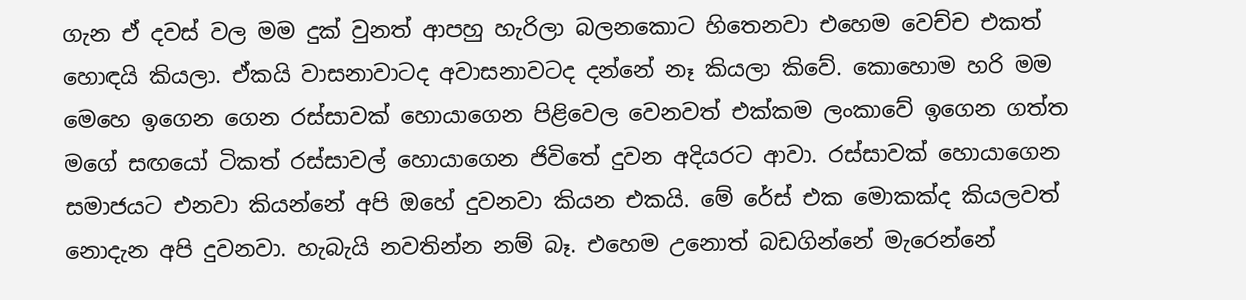ගැන ඒ දවස් වල මම දුක් වුනත් ආපහු හැරිලා බලනකොට හිතෙනවා එහෙම වෙච්ච එකත් හොඳයි කියලා. ඒකයි වාසනාවාටද අවාසනාවටද දන්නේ නෑ කියලා කිවේ. කොහොම හරි මම මෙහෙ ඉගෙන ගෙන රස්සාවක් හොයාගෙන පිළිවෙල වෙනවත් එක්කම ලංකාවේ ඉගෙන ගත්ත මගේ සඟයෝ ටිකත් රස්සාවල් හොයාගෙන ජිවිතේ දුවන අදියරට ආවා. රස්සාවක් හොයාගෙන සමාජයට එනවා කියන්නේ අපි ඔහේ දුවනවා කියන එකයි. මේ රේස් එක මොකක්ද කියලවත් නොදැන අපි දුවනවා. හැබැයි නවතින්න නම් බෑ. එහෙම උනොත් බඩගින්නේ මැරෙන්නේ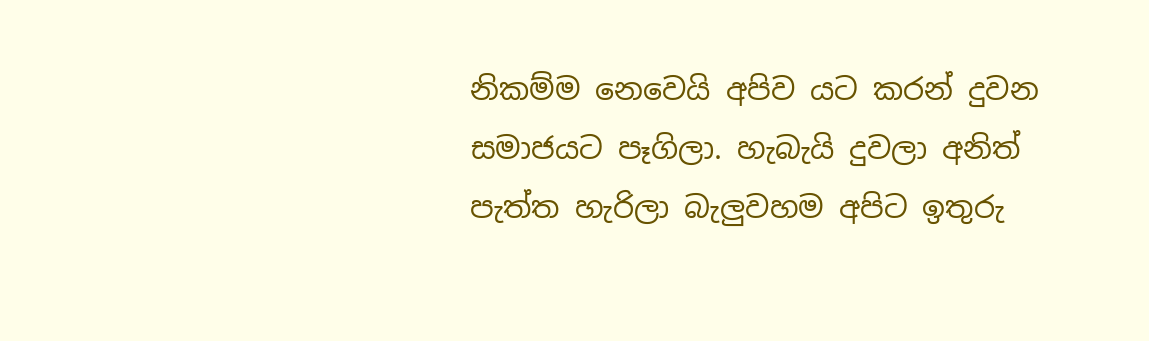නිකම්ම නෙවෙයි අපිව යට කරන් දුවන සමාජයට පෑගිලා. හැබැයි දුවලා අනිත් පැත්ත හැරිලා බැලුවහම අපිට ඉතුරු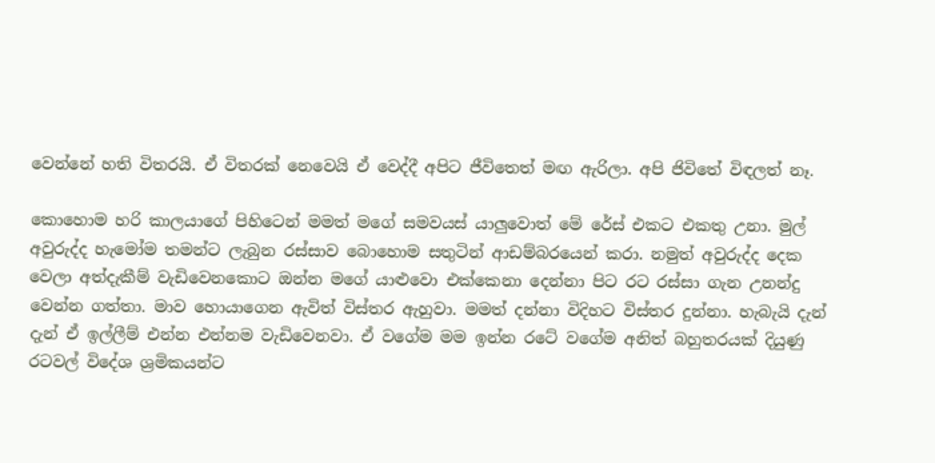වෙන්නේ හති විතරයි. ඒ විතරක් නෙවෙයි ඒ වෙද්දී අපිට ජීවිතෙත් මඟ ඇරිලා. අපි ජිවිතේ විඳලත් නෑ.

කොහොම හරි කාලයාගේ පිහිටෙන් මමත් මගේ සමවයස් යාලුවොත් මේ රේස් එකට එකතු උනා. මුල් අවුරුද්ද හැමෝම තමන්ට ලැබුන රස්සාව බොහොම සතුටින් ආඩම්බරයෙන් කරා. නමුත් අවුරුද්ද දෙක වෙලා අත්දැකීම් වැඩිවෙනකොට ඔන්න මගේ යාළුවො එක්කෙනා දෙන්නා පිට රට රස්සා ගැන උනන්දු වෙන්න ගත්තා. මාව හොයාගෙන ඇවිත් විස්තර ඇහුවා. මමත් දන්නා විදිහට විස්තර දුන්නා. හැබැයි දැන් දැන් ඒ ඉල්ලීම් එන්න එන්නම වැඩිවෙනවා. ඒ වගේම මම ඉන්න රටේ වගේම අනිත් බහුතරයක් දියුණු රටවල් විදේශ ශ්‍රමිකයන්ට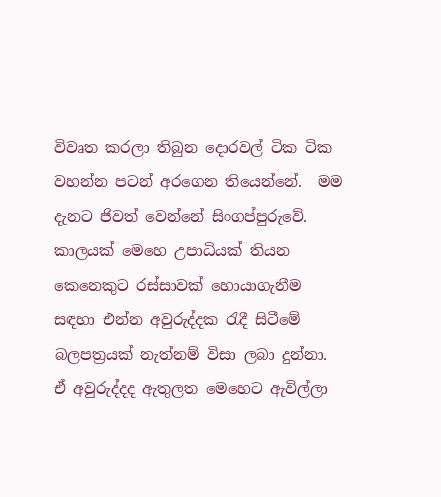විවෘත කරලා තිබුන දොරවල් ටික ටික වහන්න පටන් අරගෙන තියෙන්නේ.  මම දැනට ජිවත් වෙන්නේ සිංගප්පුරුවේ. කාලයක් මෙහෙ උපාධියක් තියන කෙනෙකුට රස්සාවක් හොයාගැනීම සඳහා එන්න අවුරුද්දක රැදී සිටීමේ බලපත්‍රයක් නැත්නම් විසා ලබා දුන්නා. ඒ අවුරුද්දද ඇතුලත මෙහෙට ඇවිල්ලා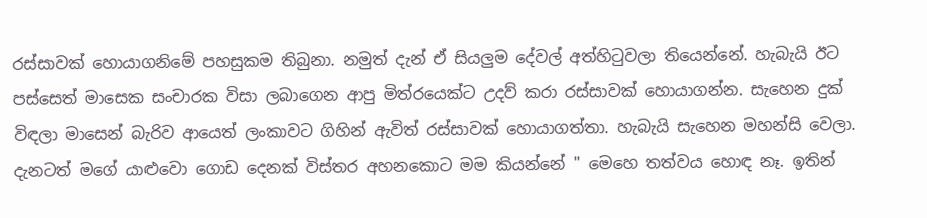රස්සාවක් හොයාගනිමේ පහසුකම තිබුනා. නමුත් දැන් ඒ සියලුම දේවල් අත්හිටුවලා තියෙන්නේ. හැබැයි ඊට පස්සෙත් මාසෙක සංචාරක විසා ලබාගෙන ආපු මිත්රයෙක්ට උදව් කරා රස්සාවක් හොයාගන්න. සැහෙන දුක් විඳලා මාසෙන් බැරිව ආයෙත් ලංකාවට ගිහින් ඇවිත් රස්සාවක් හොයාගත්තා. හැබැයි සැහෙන මහන්සි වෙලා.  දැනටත් මගේ යාළුවො ගොඩ දෙනක් විස්තර අහනකොට මම කියන්නේ " මෙහෙ තත්වය හොඳ නෑ. ඉතින්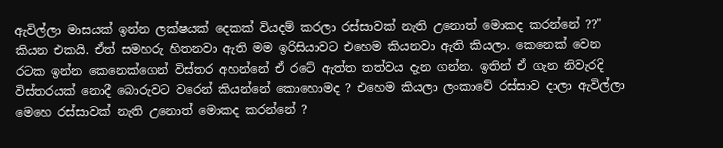ඇවිල්ලා මාසයක් ඉන්න ලක්ෂයක් දෙකක් වියදම් කරලා රස්සාවක් නැති උනොත් මොකද කරන්නේ ??" කියන එකයි. ඒත් සමහරු හිතනවා ඇති මම ඉරිසියාවට එහෙම කියනවා ඇති කියලා. කෙනෙක් වෙන රටක ඉන්න කෙනෙක්ගෙන් විස්තර අහන්නේ ඒ රටේ ඇත්ත තත්වය දැන ගන්න. ඉතින් ඒ ගැන නිවැරදි විස්තරයක් නොදී බොරුවට වරෙන් කියන්නේ කොහොමද ? එහෙම කියලා ලංකාවේ රස්සාව දාලා ඇවිල්ලා මෙහෙ රස්සාවක් නැති උනොත් මොකද කරන්නේ ?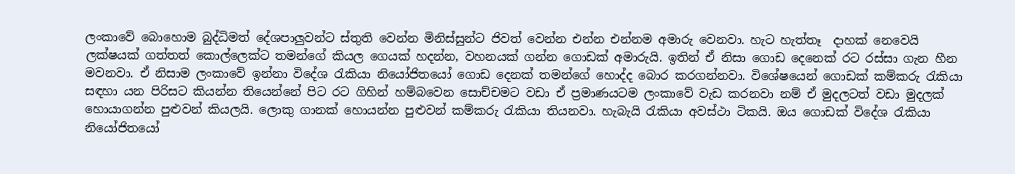ලංකාවේ බොහොම බුද්ධිමත් දේශපාලුවන්ට ස්තුති වෙන්න මිනිස්සුන්ට ජිවත් වෙන්න එන්න එන්නම අමාරු වෙනවා. හැට හැත්තෑ  දාහක් නෙවෙයි ලක්ෂයක් ගත්තත් කොල්ලෙක්ට තමන්ගේ කියල ගෙයක් හදන්න, වහනයක් ගන්න ගොඩක් අමාරුයි. ඉතින් ඒ නිසා ගොඩ දෙනෙක් රට රස්සා ගැන හීන මවනවා. ඒ නිසාම ලංකාවේ ඉන්නා විදේශ රැකියා නියෝජිතයෝ ගොඩ දෙනක් තමන්ගේ හොද්ද බොර කරගන්නවා. විශේෂයෙන් ගොඩක් කම්කරු රැකියා සඳහා යන පිරිසට කියන්න තියෙන්නේ පිට රට ගිහින් හම්බවෙන සොච්චමට වඩා ඒ ප්‍රමාණයටම ලංකාවේ වැඩ කරනවා නම් ඒ මුදලටත් වඩා මුදලක් හොයාගන්න පුළුවන් කියලයි. ලොකු ගානක් හොයන්න පුළුවන් කම්කරු රැකියා තියනවා. හැබැයි රැකියා අවස්ථා ටිකයි. ඔය ගොඩක් විදේශ රැකියා නියෝජිතයෝ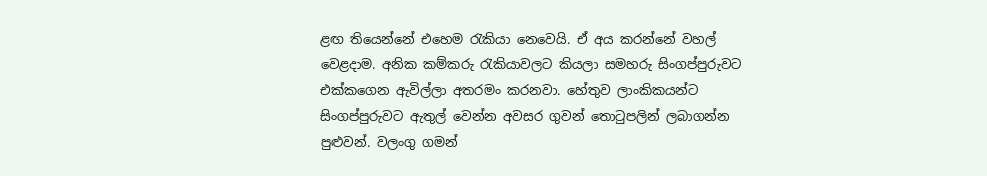ළඟ තියෙන්නේ එහෙම රැකියා නෙවෙයි. ඒ අය කරන්නේ වහල් වෙළදාම. අනික කම්කරු රැකියාවලට කියලා සමහරු සිංගප්පුරුවට එක්කගෙන ඇවිල්ලා අතරමං කරනවා. හේතුව ලාංකිකයන්ට සිංගප්පුරුවට ඇතුල් වෙන්න අවසර ගුවන් තොටුපලින් ලබාගන්න පුළුවන්. වලංගු ගමන්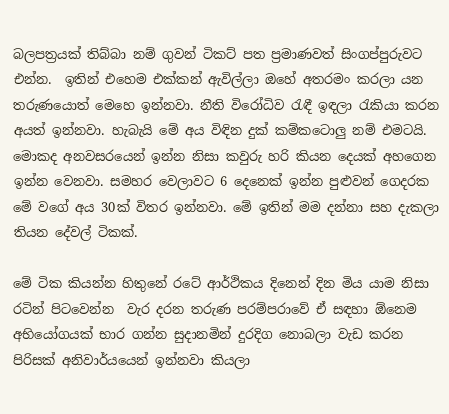බලපත්‍රයක් තිබ්බා නම් ගුවන් ටිකට් පත ප්‍රමාණවත් සිංගප්පුරුවට එන්න.  ඉතින් එහෙම එක්කන් ඇවිල්ලා ඔහේ අතරමං කරලා යන තරුණයොත් මෙහෙ ඉන්නවා. නීති විරෝධිව රැඳී ඉඳලා රැකියා කරන අයත් ඉන්නවා. හැබැයි මේ අය විඳින දුක් කම්කටොලු නම් එමටයි. මොකද අනවසරයෙන් ඉන්න නිසා කවුරු හරි කියන දෙයක් අහගෙන ඉන්න වෙනවා. සමහර වෙලාවට 6 දෙනෙක් ඉන්න පුළුවන් ගෙදරක මේ වගේ අය 30ක් විතර ඉන්නවා. මේ ඉතින් මම දන්නා සහ දැකලා තියන දේවල් ටිකක්.

මේ ටික කියන්න හිතුනේ රටේ ආර්ථිකය දිනෙන් දින මිය යාම නිසා රටින් පිටවෙන්න  වැර දරන තරුණ පරම්පරාවේ ඒ සඳහා ඕනෙම අභියෝගයක් භාර ගන්න සුදානමින් දුරදිග නොබලා වැඩ කරන පිරිසක් අනිවාර්යයෙන් ඉන්නවා කියලා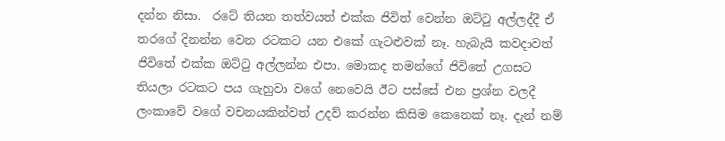දන්න නිසා.  රටේ තියන තත්වයත් එක්ක ජිවිත් වෙන්න ඔට්ටු අල්ලද්දී ඒ තරගේ දිනන්න වෙන රටකට යන එකේ ගැටළුවක් නෑ. හැබැයි කවදාවත් ජිවිතේ එක්ක ඔට්ටු අල්ලන්න එපා. මොකද තමන්ගේ ජිවිතේ උගසට තියලා රටකට පය ගැහුවා වගේ නෙවෙයි ඊට පස්සේ එන ප්‍රශ්න වලදී ලංකාවේ වගේ වචනයකින්වත් උදව් කරන්න කිසිම කෙනෙක් නෑ. දැන් නම්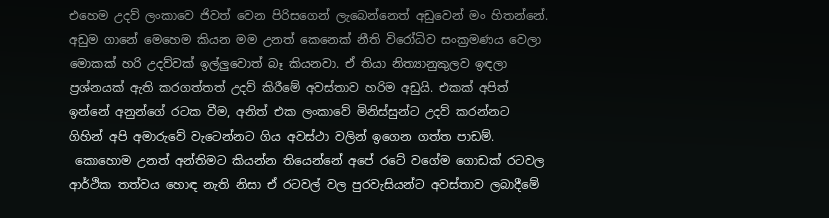එහෙම උදව් ලංකාවෙ ජිවත් වෙන පිරිසගෙන් ලැබෙන්නෙත් අඩුවෙන් මං හිතන්නේ. අඩුම ගානේ මෙහෙම කියන මම උනත් කෙනෙක් නීති විරෝධිව සංක්‍රමණය වෙලා මොකක් හරි උදව්වක් ඉල්ලුවොත් බෑ කියනවා. ඒ තියා නිත්‍යානුකුලව ඉඳලා ප්‍රශ්නයක් ඇති කරගත්තත් උදව් කිරීමේ අවස්තාව හරිම අඩුයි. එකක් අපිත් ඉන්නේ අනුන්ගේ රටක වීම, අනිත් එක ලංකාවේ මිනිස්සුන්ට උදව් කරන්නට ගිහින් අපි අමාරුවේ වැටෙන්නට ගිය අවස්ථා වලින් ඉගෙන ගත්ත පාඩම්.
 කොහොම උනත් අන්තිමට කියන්න තියෙන්නේ අපේ රටේ වගේම ගොඩක් රටවල ආර්ථික තත්වය හොඳ නැති නිසා ඒ රටවල් වල පුරවැසියන්ට අවස්තාව ලබාදීමේ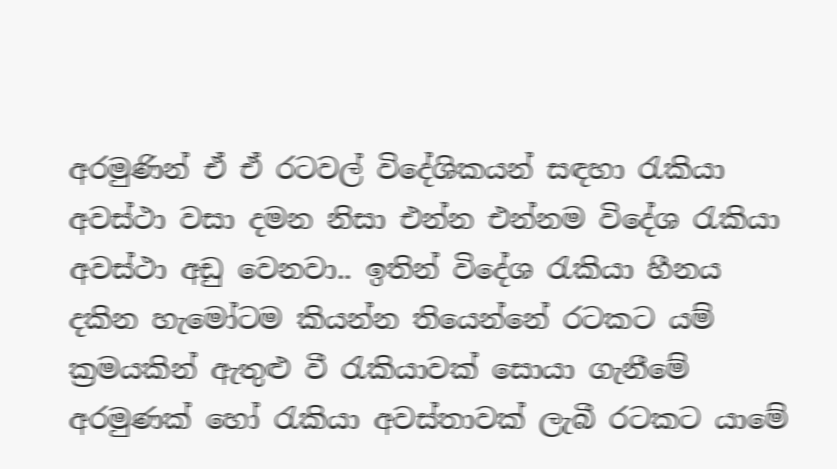අරමුණින් ඒ ඒ රටවල් විදේශිකයන් සඳහා රැකියා අවස්ථා වසා දමන නිසා එන්න එන්නම විදේශ රැකියා අවස්ථා අඩු වෙනවා.. ඉතින් විදේශ රැකියා හීනය දකින හැමෝටම කියන්න තියෙන්නේ රටකට යම් ක්‍රමයකින් ඇතුළු වී රැකියාවක් සොයා ගැනීමේ අරමුණක් හෝ රැකියා අවස්තාවක් ලැබී රටකට යාමේ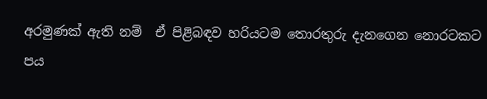අරමුණක් ඇති නම්  ඒ පිළිබඳව හරියටම තොරතුරු දැනගෙන නොරටකට පය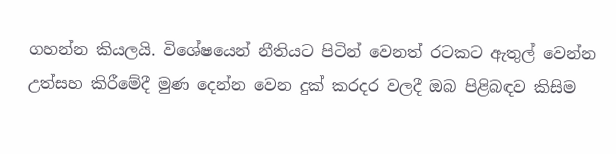ගහන්න කියලයි. විශේෂයෙන් නීතියට පිටින් වෙනත් රටකට ඇතුල් වෙන්න උත්සහ කිරීමේදී මුණ දෙන්න වෙන දුක් කරදර වලදී ඔබ පිළිබඳව කිසිම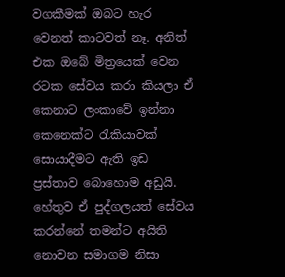වගකීමක් ඔබට හැර වෙනත් කාටවත් නෑ. අනිත් එක ඔබේ මිත්‍රයෙක් වෙන රටක සේවය කරා කියලා ඒ කෙනාට ලංකාවේ ඉන්නා කෙනෙක්ට රැකියාවක් සොයාදීමට ඇති ඉඩ ප්‍රස්තාව බොහොම අඩුයි. හේතුව ඒ පුද්ගලයත් සේවය කරන්නේ තමන්ට අයිති නොවන සමාගම නිසා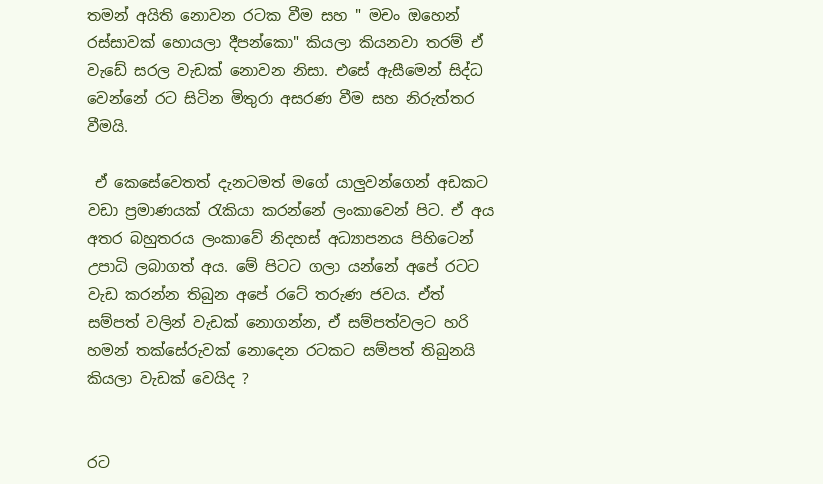තමන් අයිති නොවන රටක වීම සහ " මචං ඔහෙන් රස්සාවක් හොයලා දීපන්කො" කියලා කියනවා තරම් ඒ වැඩේ සරල වැඩක් නොවන නිසා. එසේ ඇසීමෙන් සිද්ධ වෙන්නේ රට සිටින මිතුරා අසරණ වීම සහ නිරුත්තර වීමයි.

 ඒ කෙසේවෙතත් දැනටමත් මගේ යාලුවන්ගෙන් අඩකට වඩා ප්‍රමාණයක් රැකියා කරන්නේ ලංකාවෙන් පිට. ඒ අය අතර බහුතරය ලංකාවේ නිදහස් අධ්‍යාපනය පිහිටෙන් උපාධි ලබාගත් අය. මේ පිටට ගලා යන්නේ අපේ රටට වැඩ කරන්න තිබුන අපේ රටේ තරුණ ජවය. ඒත්  සම්පත් වලින් වැඩක් නොගන්න, ඒ සම්පත්වලට හරි හමන් තක්සේරුවක් නොදෙන රටකට සම්පත් තිබුනයි කියලා වැඩක් වෙයිද ?


රට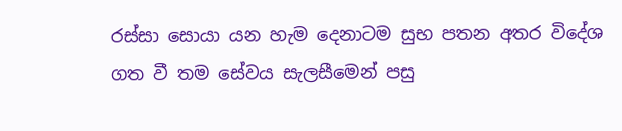රස්සා සොයා යන හැම දෙනාටම සුභ පතන අතර විදේශ ගත වී තම සේවය සැලසීමෙන් පසු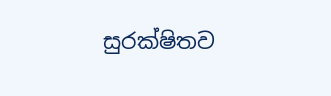සුරක්ෂිතව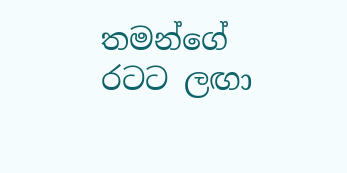තමන්ගේ රටට ලඟා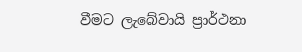වීමට ලැබේවායි ප්‍රාර්ථනා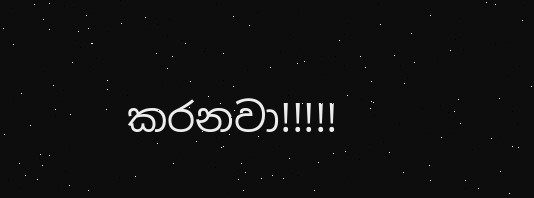කරනවා!!!!!